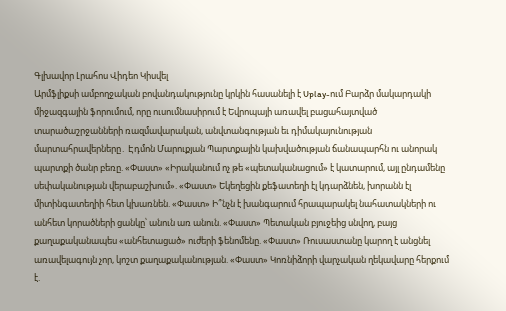Գլխավոր Լրահոս Վիդեո Կիսվել
Արմֆլիքսի ամբողջական բովանդակությունը կրկին հասանելի է Uplay-ում Բարձր մակարդակի միջազգային ֆորումում, որը ուսումնասիրում է Եվրոպայի առավել բացահայտված տարածաշրջանների ռազմավարական, անվտանգության եւ դիմակայունության մարտահրավերները․ Էդմոն Մարուքյան Պարտքային կախվածության ճանապարհն ու անորակ պարտքի ծանր բեռը. «Փաստ» «Իրականում ոչ թե «պետականացում» է կատարում, այլ ընդամենը սեփականության վերաբաշխում». «Փաստ» Եկեղեցին քեֆատեղի էլ կդարձնեն, խորանն էլ միտինգատեղիի հետ կխառնեն. «Փաստ» Ի՞նչն է խանգարում հրապարակել նահատակների ու անհետ կորածների ցանկը՝ անուն առ անուն. «Փաստ» Պետական բյուջեից սնվող, բայց քաղաքականապես «անհետացած» ուժերի ֆենոմենը. «Փաստ» Ռուսաստանը կարող է անցնել առավելագույն չոր, կոշտ քաղաքականության. «Փաստ» Կոռնիձորի վարչական ղեկավարը հերքում է.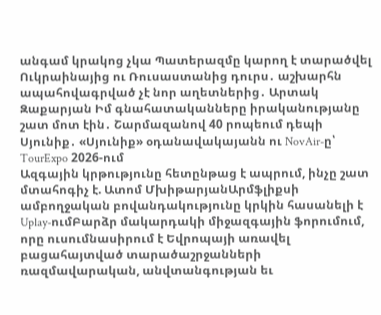անգամ կրակոց չկա Պատերազմը կարող է տարածվել Ուկրաինայից ու Ռուսաստանից դուրս․ աշխարհն ապահովագրված չէ նոր աղետներից․ Արտակ Զաքարյան Իմ գնահատականները իրականությանը շատ մոտ էին․ Շարմազանով 40 րոպեում դեպի Սյունիք․ «Սյունիք» օդանավակայանն ու NovAir-ը՝ TourExpo 2026-ում
Ազգային կրթությունը հետընթաց է ապրում, ինչը շատ մտահոգիչ է. Ատոմ ՄխիթարյանԱրմֆլիքսի ամբողջական բովանդակությունը կրկին հասանելի է Uplay-ումԲարձր մակարդակի միջազգային ֆորումում, որը ուսումնասիրում է Եվրոպայի առավել բացահայտված տարածաշրջանների ռազմավարական, անվտանգության եւ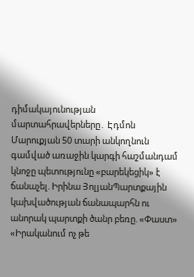դիմակայունության մարտահրավերները․ Էդմոն Մարուքյան 50 տարի անկողնուն գամված առաջին կարգի հաշմանդամ կնոջը պետությունը «բարեկեցիկ» է ճանաչել. Իրինա ՅոլյանՊարտքային կախվածության ճանապարհն ու անորակ պարտքի ծանր բեռը. «Փաստ» «Իրականում ոչ թե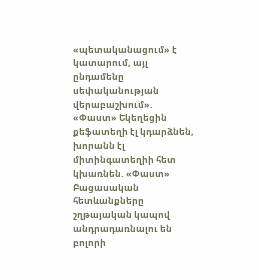«պետականացում» է կատարում, այլ ընդամենը սեփականության վերաբաշխում». «Փաստ» Եկեղեցին քեֆատեղի էլ կդարձնեն, խորանն էլ միտինգատեղիի հետ կխառնեն. «Փաստ»
Բացասական հետևանքները շղթայական կապով անդրադառնալու են բոլորի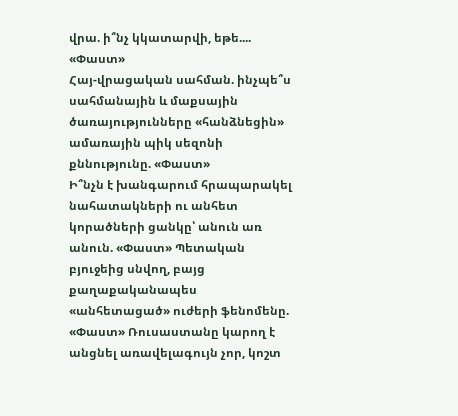վրա. ի՞նչ կկատարվի, եթե.... «Փաստ»
Հայ-վրացական սահման. ինչպե՞ս սահմանային և մաքսային ծառայությունները «հանձնեցին» ամառային պիկ սեզոնի քննությունը. «Փաստ»
Ի՞նչն է խանգարում հրապարակել նահատակների ու անհետ կորածների ցանկը՝ անուն առ անուն. «Փաստ» Պետական բյուջեից սնվող, բայց քաղաքականապես «անհետացած» ուժերի ֆենոմենը. «Փաստ» Ռուսաստանը կարող է անցնել առավելագույն չոր, կոշտ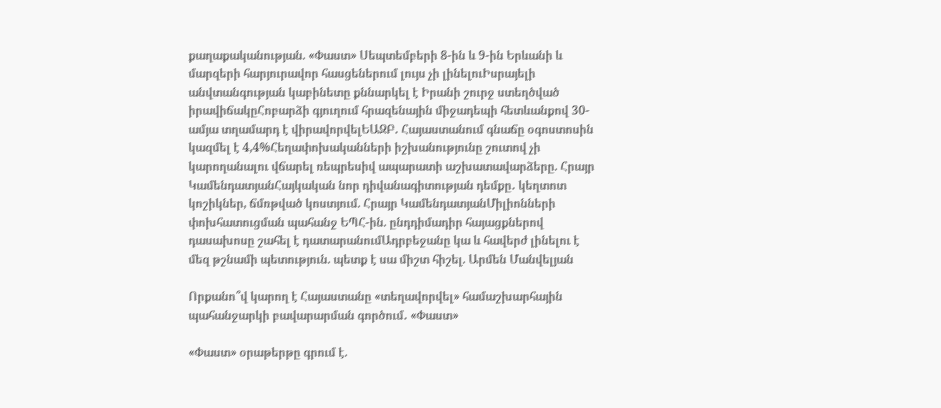քաղաքականության. «Փաստ» Սեպտեմբերի 8-ին և 9-ին Երևանի և մարզերի հարյուրավոր հասցեներում լույս չի լինելուԻսրայելի անվտանգության կաբինետը քննարկել է Իրանի շուրջ ստեղծված իրավիճակըՀոբարձի գյուղում հրազենային միջադեպի հետևանքով 30-ամյա տղամարդ է վիրավորվելԵԱԶԲ․ Հայաստանում գնաճը օգոստոսին կազմել է 4,4%Հեղափոխականների իշխանությունը շուտով չի կարողանալու վճարել ռեպրեսիվ ապարատի աշխատավարձերը. Հրայր ԿամենդատյանՀայկական նոր դիվանագիտության դեմքը․ կեղտոտ կոշիկներ, ճմռթված կոստյում. Հրայր ԿամենդատյանՄիլիոնների փոխհատուցման պահանջ ԵՊՀ-ին. ընդդիմադիր հայացքներով դասախոսը շահել է դատարանումԱդրբեջանը կա և հավերժ լինելու է մեզ թշնամի պետություն. պետք է սա միշտ հիշել. Արմեն Մանվելյան

Որքանո՞վ կարող է Հայաստանը «տեղավորվել» համաշխարհային պահանջարկի բավարարման գործում․ «Փաստ»

«Փաստ» օրաթերթը գրում է.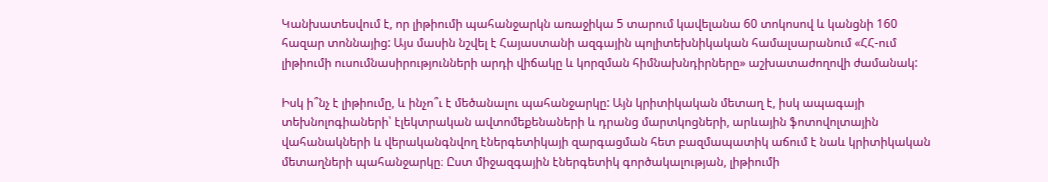Կանխատեսվում է, որ լիթիումի պահանջարկն առաջիկա 5 տարում կավելանա 60 տոկոսով և կանցնի 160 հազար տոննայից: Այս մասին նշվել է Հայաստանի ազգային պոլիտեխնիկական համալսարանում «ՀՀ-ում լիթիումի ուսումնասիրությունների արդի վիճակը և կորզման հիմնախնդիրները» աշխատաժողովի ժամանակ:

Իսկ ի՞նչ է լիթիումը, և ինչո՞ւ է մեծանալու պահանջարկը: Այն կրիտիկական մետաղ է, իսկ ապագայի տեխնոլոգիաների՝ էլեկտրական ավտոմեքենաների և դրանց մարտկոցների, արևային ֆոտովոլտային վահանակների և վերականգնվող էներգետիկայի զարգացման հետ բազմապատիկ աճում է նաև կրիտիկական մետաղների պահանջարկը։ Ըստ միջազգային էներգետիկ գործակալության, լիթիումի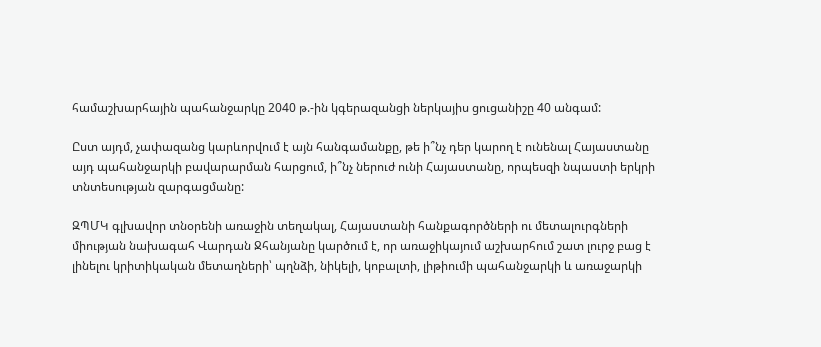համաշխարհային պահանջարկը 2040 թ.-ին կգերազանցի ներկայիս ցուցանիշը 40 անգամ:

Ըստ այդմ, չափազանց կարևորվում է այն հանգամանքը, թե ի՞նչ դեր կարող է ունենալ Հայաստանը այդ պահանջարկի բավարարման հարցում, ի՞նչ ներուժ ունի Հայաստանը, որպեսզի նպաստի երկրի տնտեսության զարգացմանը:

ԶՊՄԿ գլխավոր տնօրենի առաջին տեղակալ, Հայաստանի հանքագործների ու մետալուրգների միության նախագահ Վարդան Ջհանյանը կարծում է, որ առաջիկայում աշխարհում շատ լուրջ բաց է լինելու կրիտիկական մետաղների՝ պղնձի, նիկելի, կոբալտի, լիթիումի պահանջարկի և առաջարկի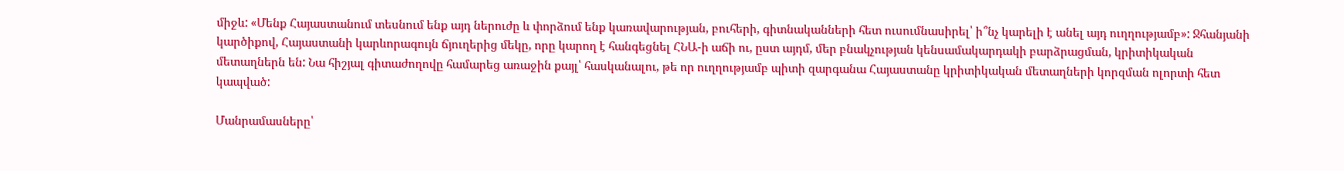միջև: «Մենք Հայաստանում տեսնում ենք այդ ներուժը և փորձում ենք կառավարության, բուհերի, գիտնականների հետ ուսումնասիրել՝ ի՞նչ կարելի է անել այդ ուղղությամբ»: Ջհանյանի կարծիքով, Հայաստանի կարևորագույն ճյուղերից մեկը, որը կարող է հանգեցնել ՀՆԱ-ի աճի ու, ըստ այդմ, մեր բնակչության կենսամակարդակի բարձրացման, կրիտիկական մետաղներն են: Նա հիշյալ գիտաժողովը համարեց առաջին քայլ՝ հասկանալու, թե որ ուղղությամբ պիտի զարգանա Հայաստանը կրիտիկական մետաղների կորզման ոլորտի հետ կապված:

Մանրամասները՝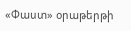«Փաստ» օրաթերթի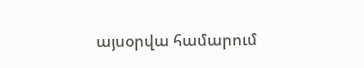այսօրվա համարում